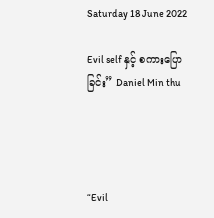Saturday 18 June 2022

Evil self နှင့် စကားပြောခြင်း” Daniel Min thu




“Evil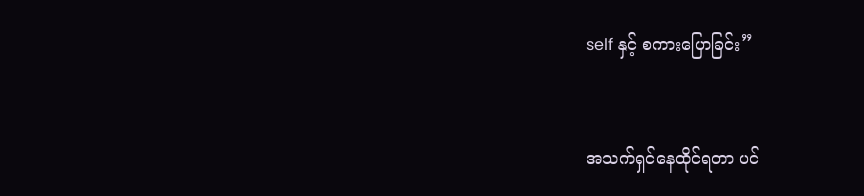self နှင့် စကားပြောခြင်း”


အသက်ရှင်နေထိုင်ရတာ ပင်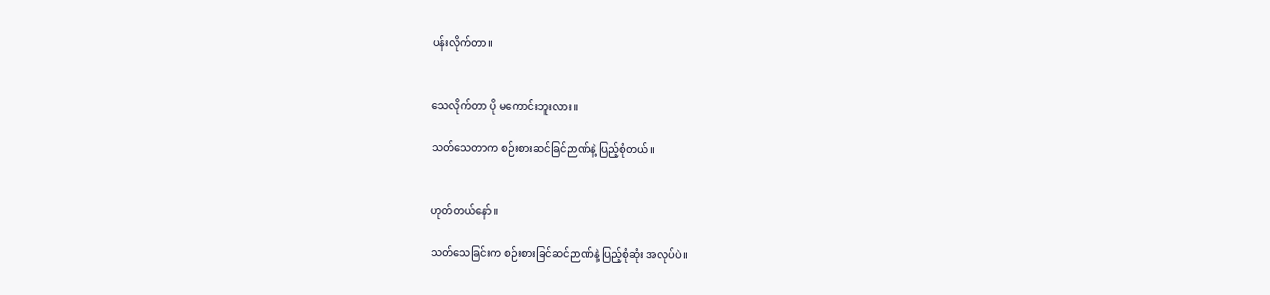ပန်းလိုက်တာ။


သေလိုက်တာ ပို မကောင်းဘူးလား။

သတ်သေတာက စဉ်းစားဆင်ခြင်ဉာဏ်နဲ့ ပြည့်စုံတယ်။


ဟုတ်တယ်နော်။

သတ်သေခြင်းက စဉ်းစားခြင်ဆင်ဉာဏ်နဲ့ ပြည့်စုံဆုံး အလုပ်ပဲ။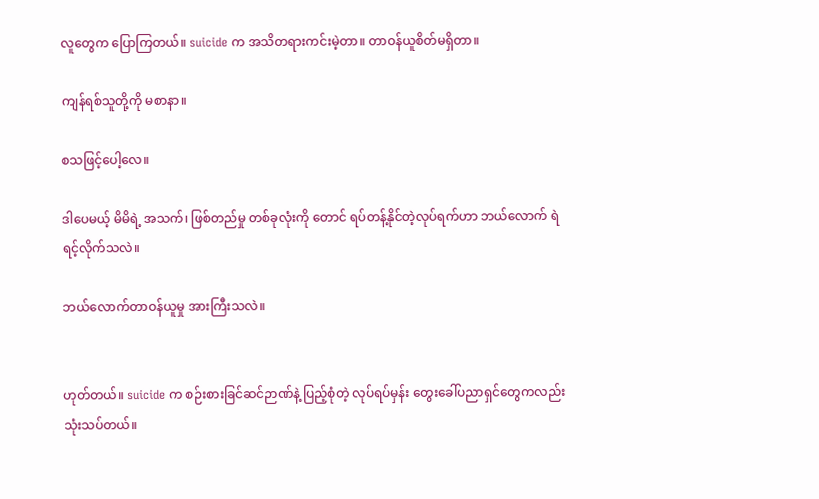လူတွေက ပြောကြတယ်။ suicide က အသိတရားကင်းမဲ့တာ။ တာဝန်ယူစိတ်မရှိတာ။

ကျန်ရစ်သူတို့ကို မစာနာ။

စသဖြင့်ပေါ့လေ။

ဒါပေမယ့် မိမိရဲ့ အသက်၊ ဖြစ်တည်မှု တစ်ခုလုံးကို တောင် ရပ်တန့်နိုင်တဲ့လုပ်ရက်ဟာ ဘယ်လောက် ရဲရင့်လိုက်သလဲ။

ဘယ်လောက်တာဝန်ယူမှု အားကြီးသလဲ။


ဟုတ်တယ်။ suicide က စဉ်းစားခြင်ဆင်ဉာဏ်နဲ့ ပြည့်စုံတဲ့ လုပ်ရပ်မှန်း တွေးခေါ်ပညာရှင်တွေကလည်း သုံးသပ်တယ်။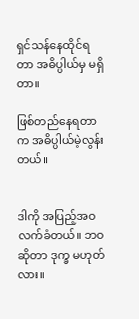ရှင်သန်နေထိုင်ရတာ အဓိပ္ပါယ်မှ မရှိတာ။

ဖြစ်တည်နေရတာ က အဓိပ္ပါယ်မဲ့လွန်းတယ်။


ဒါကို အပြည့်အဝ လက်ခံတယ်။ ဘဝဆိုတာ ဒုက္ခ မဟုတ်လား။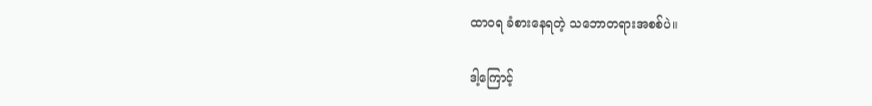ထာဝရ ခံစားနေရတဲ့ သဘောတရားအစစ်ပဲ။

ဒါ့ကြောင့်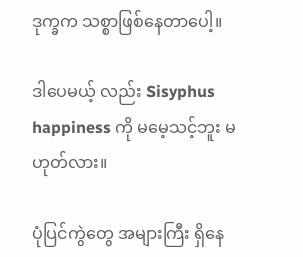ဒုက္ခက သစ္စာဖြစ်နေတာပေါ့။

ဒါပေမယ့် လည်း Sisyphus happiness ကို မမေ့သင့်ဘူး မဟုတ်လား။

ပုံပြင်ကွဲတွေ အများကြီး ရှိနေ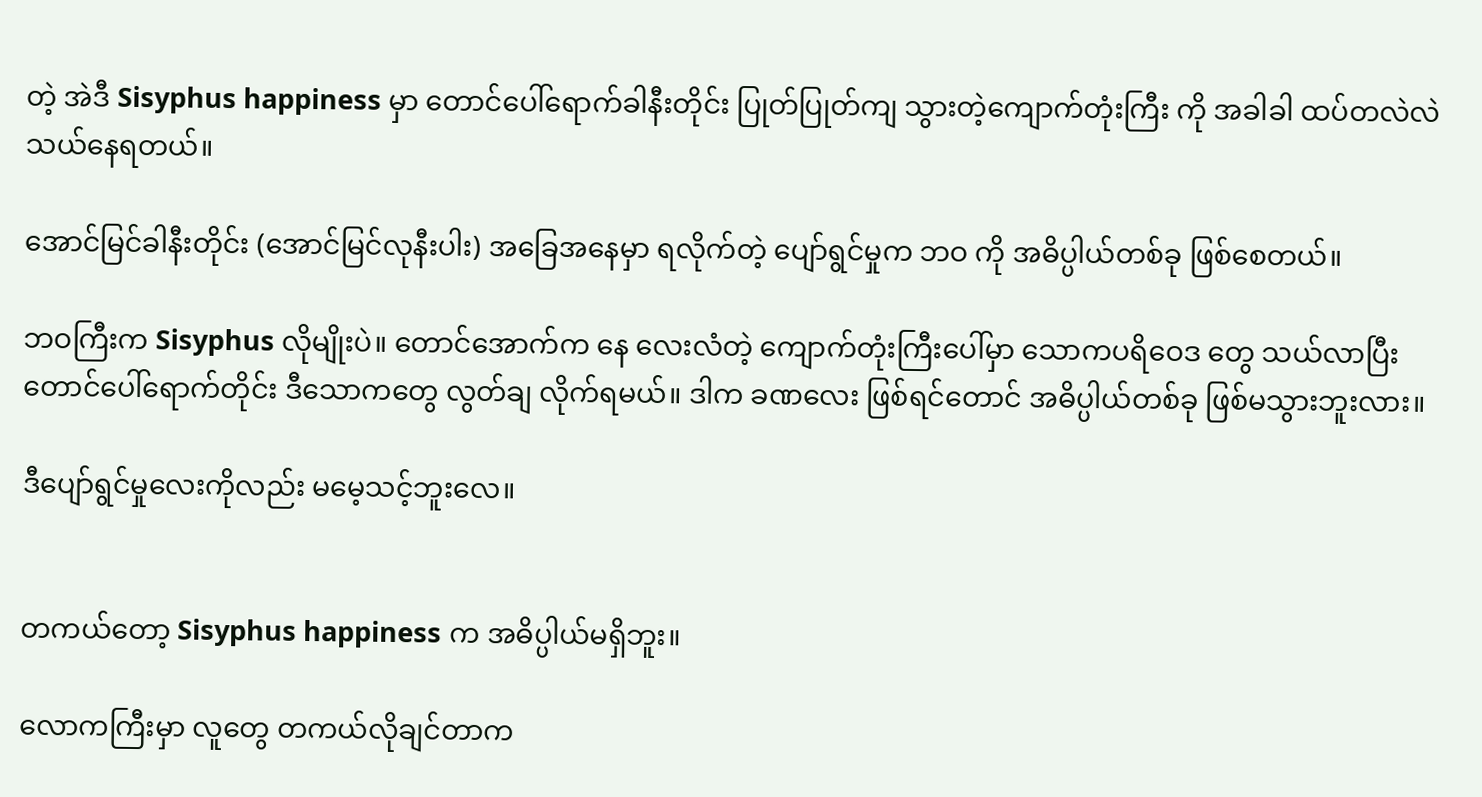တဲ့ အဲဒီ Sisyphus happiness မှာ တောင်ပေါ်ရောက်ခါနီးတိုင်း ပြုတ်ပြုတ်ကျ သွားတဲ့ကျောက်တုံးကြီး ကို အခါခါ ထပ်တလဲလဲ သယ်နေရတယ်။

အောင်မြင်ခါနီးတိုင်း (အောင်မြင်လုနီးပါး) အခြေအနေမှာ ရလိုက်တဲ့ ပျော်ရွင်မှုက ဘဝ ကို အဓိပ္ပါယ်တစ်ခု ဖြစ်စေတယ်။

ဘဝကြီးက Sisyphus လိုမျိုးပဲ။ တောင်အောက်က နေ လေးလံတဲ့ ကျောက်တုံးကြီးပေါ်မှာ သောကပရိဝေဒ တွေ သယ်လာပြီး တောင်ပေါ်ရောက်တိုင်း ဒီသောကတွေ လွတ်ချ လိုက်ရမယ်။ ဒါက ခဏလေး ဖြစ်ရင်တောင် အဓိပ္ပါယ်တစ်ခု ဖြစ်မသွားဘူးလား။

ဒီပျော်ရွင်မှုလေးကိုလည်း မမေ့သင့်ဘူးလေ။


တကယ်တော့ Sisyphus happiness က အဓိပ္ပါယ်မရှိဘူး။

လောကကြီးမှာ လူတွေ တကယ်လိုချင်တာက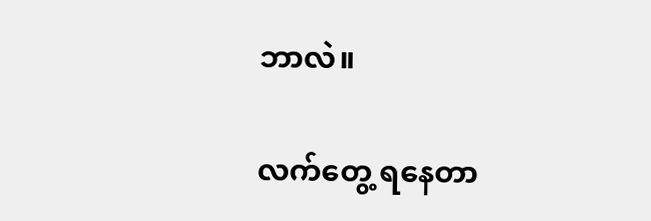ဘာလဲ။

လက်တွေ့ ရနေတာ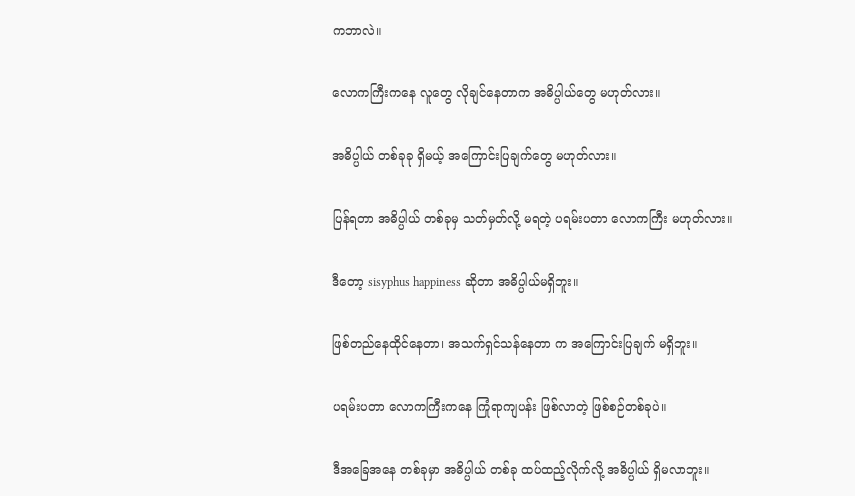ကဘာလဲ။

လောကကြီးကနေ လူတွေ လိုချင်နေတာက အဓိပ္ပါယ်တွေ မဟုတ်လား။

အဓိပ္ပါယ် တစ်ခုခု ရှိမယ့် အကြောင်းပြချက်တွေ မဟုတ်လား။

ပြန်ရတာ အဓိပ္ပါယ် တစ်ခုမှ သတ်မှတ်လို့ မရတဲ့ ပရမ်းပတာ လောကကြီး မဟုတ်လား။

ဒီတော့ sisyphus happiness ဆိုတာ အဓိပ္ပါယ်မရှိဘူး။

ဖြစ်တည်နေထိုင်နေတာ၊ အသက်ရှင်သန်နေတာ က အကြောင်းပြချက် မရှိဘူး။

ပရမ်းပတာ လောကကြီးကနေ ကြုံရာကျပန်း ဖြစ်လာတဲ့ ဖြစ်စဉ်တစ်ခုပဲ။

ဒီအခြေအနေ တစ်ခုမှာ အဓိပ္ပါယ် တစ်ခု ထပ်ထည့်လိုက်လို့ အဓိပ္ပါယ် ရှိမလာဘူး။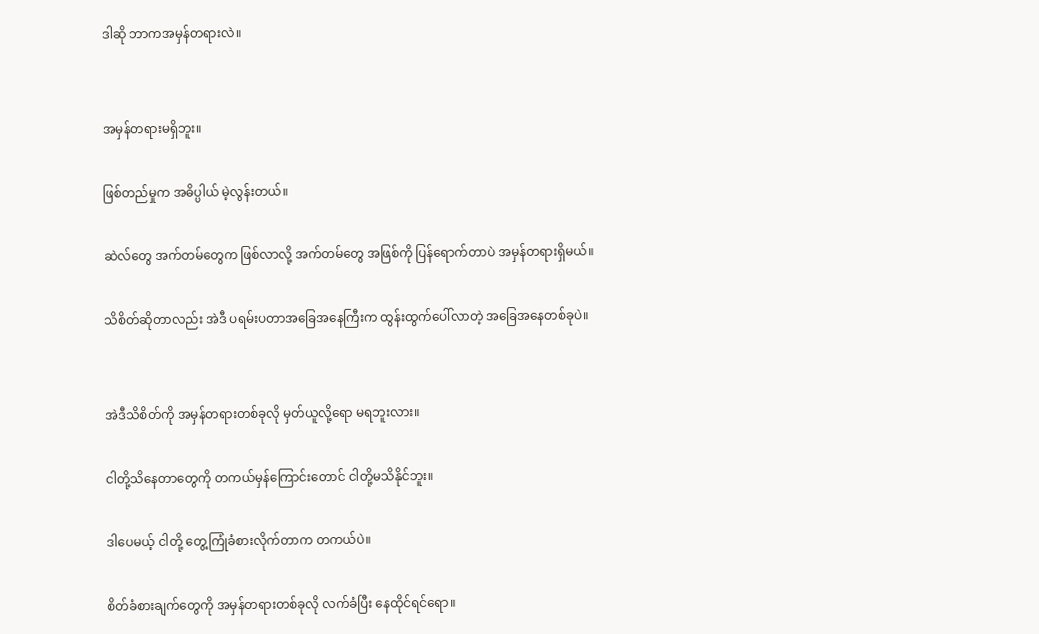ဒါဆို ဘာကအမှန်တရားလဲ။


အမှန်တရားမရှိဘူး။

ဖြစ်တည်မှုက အဓိပ္ပါယ် မဲ့လွန်းတယ်။

ဆဲလ်တွေ အက်တမ်တွေက ဖြစ်လာလို့ အက်တမ်တွေ အဖြစ်ကို ပြန်ရောက်တာပဲ အမှန်တရားရှိမယ်။

သိစိတ်ဆိုတာလည်း အဲဒီ ပရမ်းပတာအခြေအနေကြီးက ထွန်းထွက်ပေါ်လာတဲ့ အခြေအနေတစ်ခုပဲ။


အဲဒီသိစိတ်ကို အမှန်တရားတစ်ခုလို မှတ်ယူလို့ရော မရဘူးလား။

ငါတို့သိနေတာတွေကို တကယ်မှန်ကြောင်းတောင် ငါတို့မသိနိုင်ဘူး။

ဒါပေမယ့် ငါတို့ တွေ့ကြုံခံစားလိုက်တာက တကယ်ပဲ။

စိတ်ခံစားချက်တွေကို အမှန်တရားတစ်ခုလို လက်ခံပြီး နေထိုင်ရင်ရော။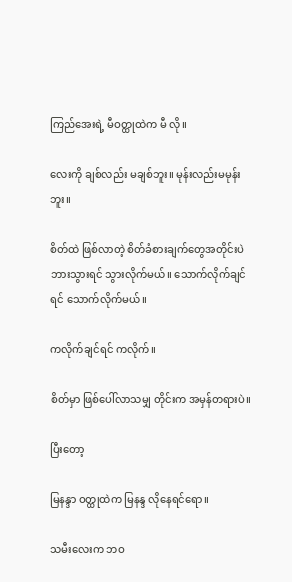ကြည်အေးရဲ့ မီဝတ္ထုထဲက မီ လို။

လေးကို ချစ်လည်း မချစ်ဘူး။ မုန်းလည်းမမုန်းဘူး။

စိတ်ထဲ ဖြစ်လာတဲ့ စိတ်ခံစားချက်တွေအတိုင်းပဲ ဘားသွားရင် သွားလိုက်မယ်။ သောက်လိုက်ချင်ရင် သောက်လိုက်မယ်။

ကလိုက်ချင်ရင် ကလိုက်။

စိတ်မှာ ဖြစ်ပေါ်လာသမျှ တိုင်းက အမှန်တရားပဲ။

ပြီးတော့

မြနန္ဒာ ဝတ္ထုထဲက မြနန္ဒ လိုနေရင်ရော။

သမီးလေးက ဘဝ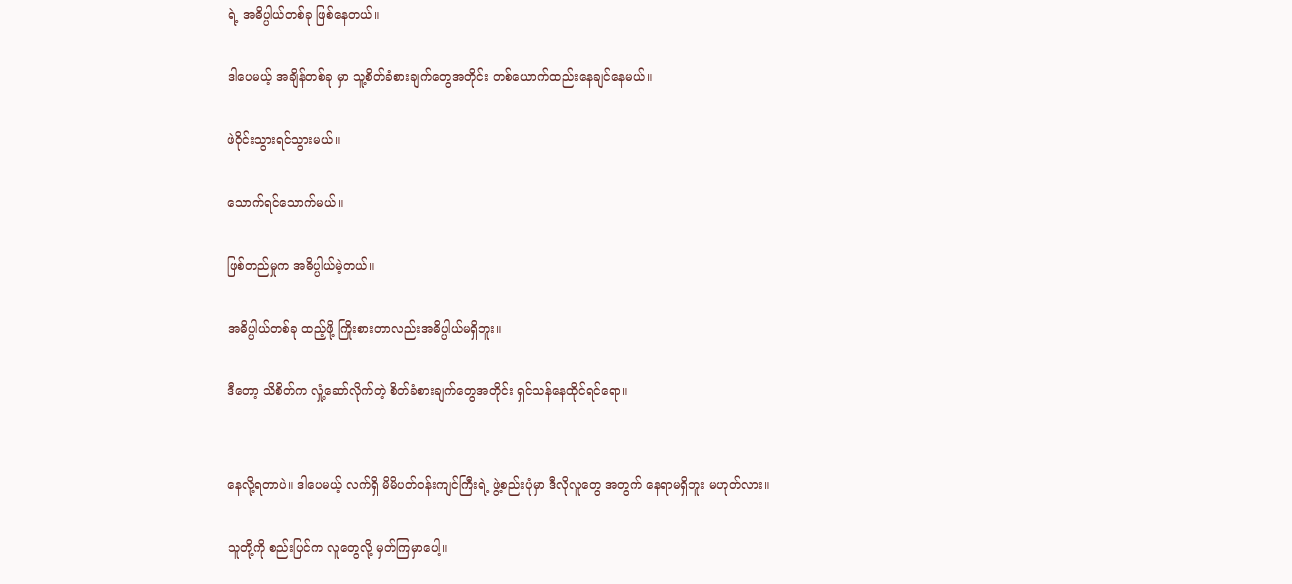ရဲ့ အဓိပ္ပါယ်တစ်ခု ဖြစ်နေတယ်။

ဒါပေမယ့် အချိန်တစ်ခု မှာ သူ့စိတ်ခံစားချက်တွေအတိုင်း တစ်ယောက်ထည်းနေချင်နေမယ်။

ဖဲဝိုင်းသွားရင်သွားမယ်။

သောက်ရင်သောက်မယ်။

ဖြစ်တည်မှုက အဓိပ္ပါယ်မဲ့တယ်။

အဓိပ္ပါယ်တစ်ခု ထည့်ဖို့ ကြိုးစားတာလည်းအဓိပ္ပါယ်မရှိဘူး။

ဒီတော့ သိစိတ်က လှုံ့ဆော်လိုက်တဲ့ စိတ်ခံစားချက်တွေအတိုင်း ရှင်သန်နေထိုင်ရင်ရော။


နေလို့ရတာပဲ။ ဒါပေမယ့် လက်ရှိ မိမိပတ်ဝန်းကျင်ကြီးရဲ့ ဖွဲ့စည်းပုံမှာ ဒီလိုလူတွေ အတွက် နေရာမရှိဘူး မဟုတ်လား။

သူတို့ကို စည်းပြင်က လူတွေလို့ မှတ်ကြမှာပေါ့။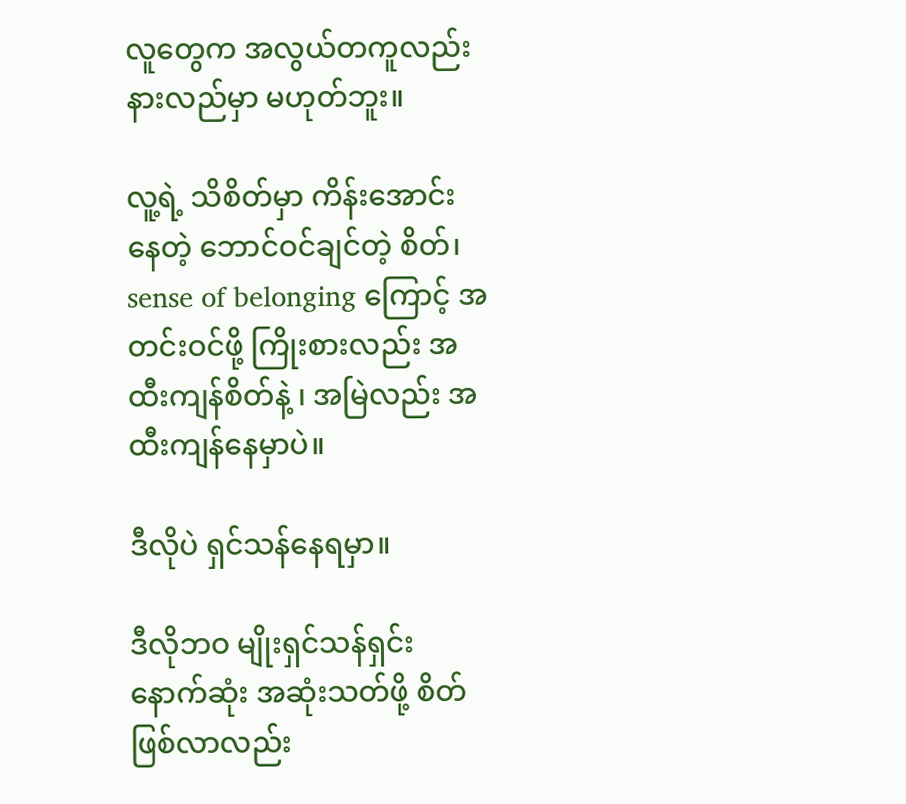လူတွေက အလွယ်တကူလည်း နားလည်မှာ မဟုတ်ဘူး။

လူ့ရဲ့ သိစိတ်မှာ ကိန်းအောင်းနေတဲ့ ဘောင်ဝင်ချင်တဲ့ စိတ်၊ sense of belonging ကြောင့် အတင်းဝင်ဖို့ ကြိုးစားလည်း အထီးကျန်စိတ်နဲ့ ၊ အမြဲလည်း အထီးကျန်နေမှာပဲ။

ဒီလိုပဲ ရှင်သန်နေရမှာ။

ဒီလိုဘဝ မျိုးရှင်သန်ရှင်း နောက်ဆုံး အဆုံးသတ်ဖို့ စိတ်ဖြစ်လာလည်း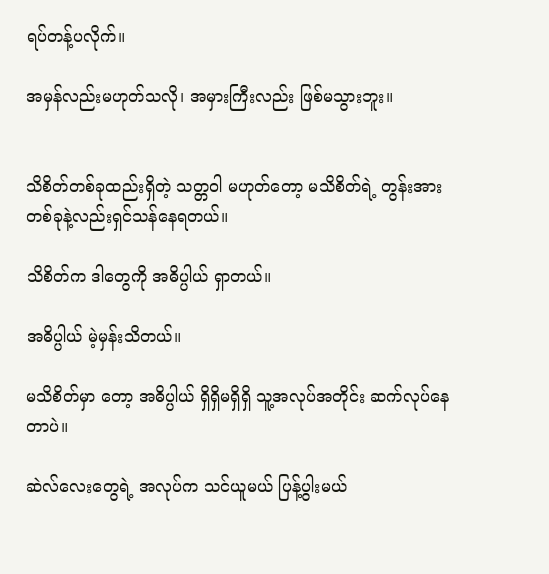ရပ်တန့်ပလိုက်။

အမှန်လည်းမဟုတ်သလို၊ အမှားကြီးလည်း ဖြစ်မသွားဘူး။


သိစိတ်တစ်ခုထည်းရှိတဲ့ သတ္တဝါ မဟုတ်တော့ မသိစိတ်ရဲ့ တွန်းအားတစ်ခုနဲ့လည်းရှင်သန်နေရတယ်။

သိစိတ်က ဒါတွေကို အဓိပ္ပါယ် ရှာတယ်။

အဓိပ္ပါယ် မဲ့မှန်းသိတယ်။

မသိစိတ်မှာ တော့ အဓိပ္ပါယ် ရှိရှိမရှိရှိ သူ့အလုပ်အတိုင်း ဆက်လုပ်နေတာပဲ။

ဆဲလ်လေးတွေရဲ့ အလုပ်က သင်ယူမယ် ပြန့်ပွါးမယ်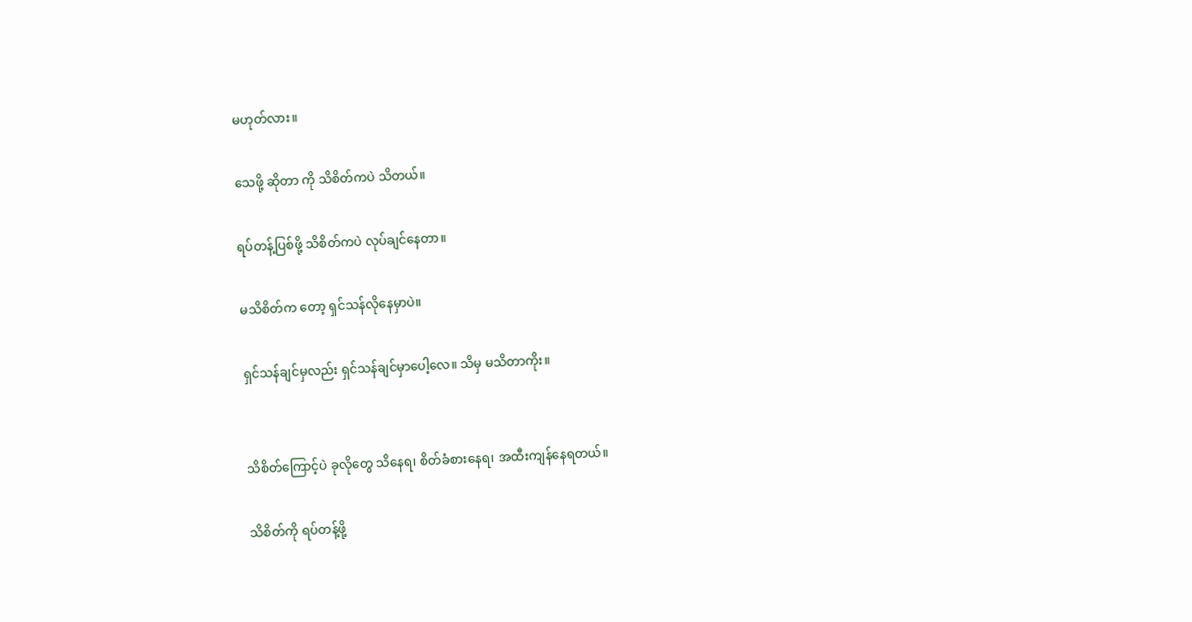မဟုတ်လား။

သေဖို့ ဆိုတာ ကို သိစိတ်ကပဲ သိတယ်။

ရပ်တန့်ပြစ်ဖို့ သိစိတ်ကပဲ လုပ်ချင်နေတာ။

မသိစိတ်က တော့ ရှင်သန်လိုနေမှာပဲ။

ရှင်သန်ချင်မှလည်း ရှင်သန်ချင်မှာပေါ့လေ။ သိမှ မသိတာကိုး။


သိစိတ်ကြောင့်ပဲ ခုလိုတွေ သိနေရ၊ စိတ်ခံစားနေရ၊ အထီးကျန်နေရတယ်။

သိစိတ်ကို ရပ်တန့်ဖို့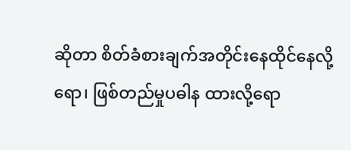ဆိုတာ စိတ်ခံစားချက်အတိုင်းနေထိုင်နေလို့ရော၊ ဖြစ်တည်မှုပဓါန ထားလို့ရော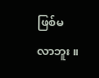ဖြစ်မလာဘူး။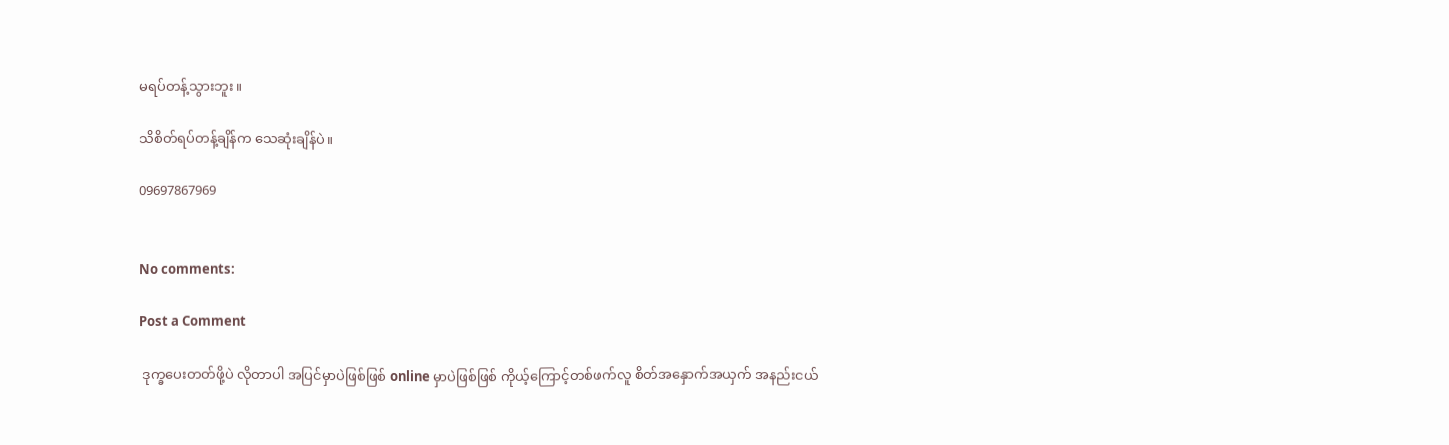မရပ်တန့်သွားဘူး။

သိစိတ်ရပ်တန့်ချိန်က သေဆုံးချိန်ပဲ။

09697867969


No comments:

Post a Comment

 ဒုက္ခပေးတတ်ဖို့ပဲ လိုတာပါ အပြင်မှာပဲဖြစ်ဖြစ် online မှာပဲဖြစ်ဖြစ် ကိုယ့်ကြောင့်တစ်ဖက်လူ စိတ်အနှောက်အယှက် အနည်းငယ်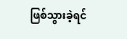ဖြစ်သွားခဲ့ရင်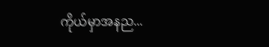ကိုယ်မှာအနည...